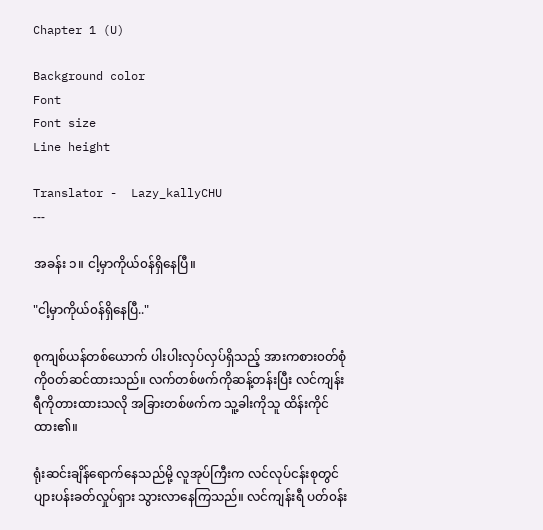Chapter 1 (U)

Background color
Font
Font size
Line height

Translator -  Lazy_kallyCHU
---

အခန်း ၁။ ငါ့မှာကိုယ်၀န်ရှိနေပြီ။

"ငါ့မှာကိုယ်၀န်ရှိနေပြီ.."

စုကျစ်ယန်တစ်ယောက် ပါးပါးလှပ်လှပ်ရှိသည့် အားကစား၀တ်စုံကို၀တ်ဆင်ထားသည်။ လက်တစ်ဖက်ကိုဆန့်တန်းပြီး လင်ကျန်းရီကိုတားထားသလို အခြားတစ်ဖက်က သူ့ခါးကိုသူ ထိန်းကိုင်ထား၏။

ရုံးဆင်းချိန်ရောက်နေသည်မို့ လူအုပ်ကြီးက လင်လုပ်ငန်းစုတွင် ပျားပန်းခတ်လှုပ်ရှား သွားလာနေကြသည်။ လင်ကျန်းရီ ပတ်၀န်း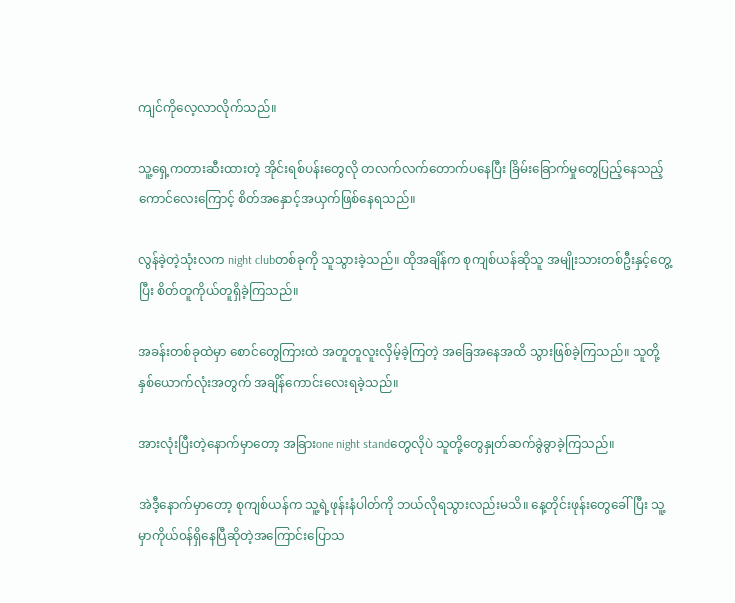ကျင်ကိုလေ့လာလိုက်သည်။

သူ့ရှေ့ကတားဆီးထားတဲ့ အိုင်းရစ်ပန်းတွေလို တလက်လက်တောက်ပနေပြီး ခြိမ်းခြောက်မှုတွေပြည့်နေသည့် ကောင်လေးကြောင့် စိတ်အနှောင့်အယှက်ဖြစ်နေရသည်။

လွန်ခဲ့တဲ့သုံးလက night clubတစ်ခုကို သူသွားခဲ့သည်။ ထိုအချိန်က စုကျစ်ယန်ဆိုသူ အမျိုးသားတစ်ဦးနှင့်တွေ့ပြီး စိတ်တူကိုယ်တူရှိခဲ့ကြသည်။

အခန်းတစ်ခုထဲမှာ စောင်တွေကြားထဲ အတူတူလူးလှိမ့်ခဲ့ကြတဲ့ အခြေအနေအထိ သွားဖြစ်ခဲ့ကြသည်။ သူတို့နှစ်ယောက်လုံးအတွက် အချိန်ကောင်းလေးရခဲ့သည်။

အားလုံးပြီးတဲ့နောက်မှာတော့ အခြားone night standတွေလိုပဲ သူတို့တွေနှုတ်ဆက်ခွဲခွာခဲ့ကြသည်။

အဲဒီ့နောက်မှာတော့ စုကျစ်ယန်က သူ့ရဲ့ဖုန်းနံပါတ်ကို ဘယ်လိုရသွားလည်းမသိ။ နေ့တိုင်းဖုန်းတွေခေါ်ပြီး သူ့မှာကိုယ်၀န်ရှိနေပြီဆိုတဲ့အကြောင်းပြောသ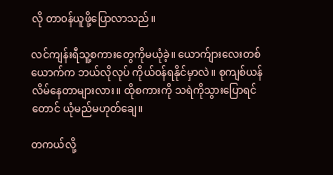လို တာ၀န်ယူဖို့ပြောလာသည်။

လင်ကျန်းရီသူ့စကားတွေကိုမယုံခဲ့။ ယောက်ျားလေးတစ်ယောက်က ဘယ်လိုလုပ် ကိုယ်၀န်ရနိုင်မှာလဲ။ စုကျစ်ယန်လိမ်နေတာများလား။ ထိုစကားကို သရဲကိုသွားပြောရင်တောင် ယုံမည်မဟုတ်ချေ။

တကယ်လို့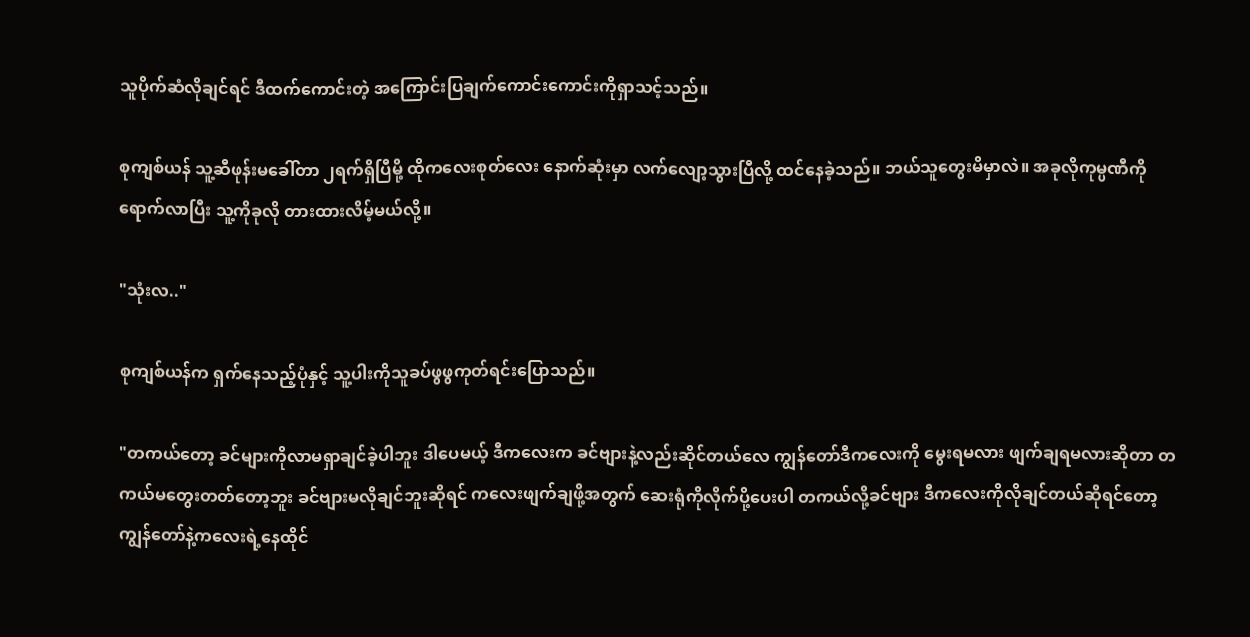သူပိုက်ဆံလိုချင်ရင် ဒီထက်ကောင်းတဲ့ အကြောင်းပြချက်ကောင်းကောင်းကိုရှာသင့်သည်။

စုကျစ်ယန် သူ့ဆီဖုန်းမခေါ်တာ ၂ရက်ရှိပြီမို့ ထိုကလေးစုတ်လေး နောက်ဆုံးမှာ လက်လျော့သွားပြီလို့ ထင်နေခဲ့သည်။ ဘယ်သူတွေးမိမှာလဲ။ အခုလိုကုမ္ပဏီကို ရောက်လာပြီး သူ့ကိုခုလို တားထားလိမ့်မယ်လို့။

"သုံးလ.."

စုကျစ်ယန်က ရှက်နေသည့်ပုံနှင့် သူ့ပါးကိုသူခပ်ဖွဖွကုတ်ရင်းပြောသည်။

"တကယ်တော့ ခင်များကိုလာမရှာချင်ခဲ့ပါဘူး ဒါပေမယ့် ဒီကလေးက ခင်ဗျားနဲ့လည်းဆိုင်တယ်လေ ကျွန်တော်ဒီကလေးကို မွေးရမလား ဖျက်ချရမလားဆိုတာ တကယ်မတွေးတတ်တော့ဘူး ခင်ဗျားမလိုချင်ဘူးဆိုရင် ကလေးဖျက်ချဖို့အတွက် ဆေးရုံကိုလိုက်ပို့ပေးပါ တကယ်လို့ခင်ဗျား ဒီကလေးကိုလိုချင်တယ်ဆိုရင်တော့ ကျွန်တော်နဲ့ကလေးရဲ့နေထိုင်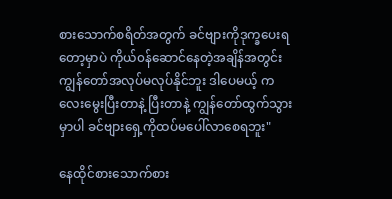စားသောက်စရိတ်အတွက် ခင်ဗျားကိုဒုက္ခပေးရတော့မှာပဲ ကိုယ်၀န်ဆောင်နေတဲ့အချိန်အတွင်း ကျွန်တော်အလုပ်မလုပ်နိုင်ဘူး ဒါပေမယ့် ကလေးမွေးပြီးတာနဲ့ ပြီးတာနဲ့ ကျွန်တော်ထွက်သွားမှာပါ ခင်ဗျားရှေ့ကိုထပ်မပေါ်လာစေရဘူး"

နေထိုင်စားသောက်စား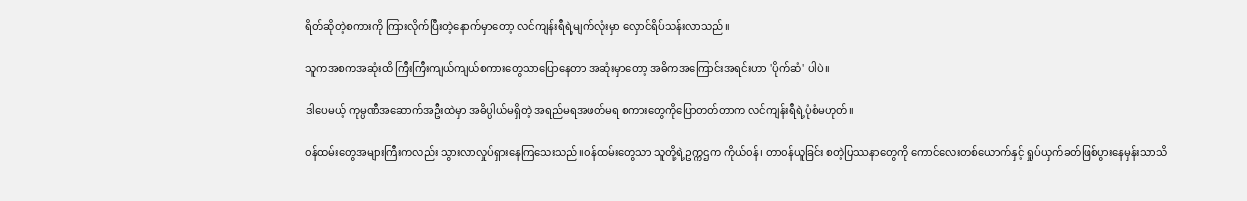ရိတ်ဆိုတဲ့စကားကို ကြားလိုက်ပြီးတဲ့နောက်မှာတော့ လင်ကျန်းရီရဲ့မျက်လုံးမှာ လှောင်ရိပ်သန်းလာသည်။

သူကအစကအဆုံးထိ ကြီးကြီးကျယ်ကျယ်စကားတွေသာပြောနေတာ အဆုံးမှာတော့ အဓိကအကြောင်းအရင်းဟာ 'ပိုက်ဆံ' ပါပဲ။

ဒါပေမယ့် ကုမ္ပဏီအဆောက်အဦးထဲမှာ အဓိပ္ပါယ်မရှိတဲ့ အရည်မရအဖတ်မရ စကားတွေကိုပြောတတ်တာက လင်ကျန်းရီရဲ့ပုံစံမဟုတ်။

၀န်ထမ်းတွေအများကြီးကလည်း သွားလာလှုပ်ရှားနေကြသေးသည်။၀န်ထမ်းတွေသာ သူတို့ရဲ့ဥက္ကဌက ကိုယ်၀န်၊ တာ၀န်ယူခြင်း စတဲ့ပြဿနာတွေကို ကောင်လေးတစ်ယောက်နှင့် ရှုပ်ယှက်ခတ်ဖြစ်ပွားနေမှန်းသာသိ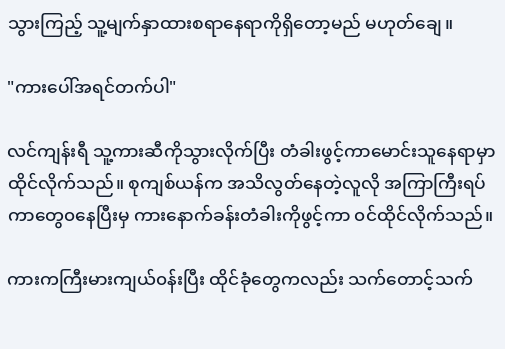သွားကြည့် သူ့မျက်နှာထားစရာနေရာကိုရှိတော့မည် မဟုတ်ချေ။

"ကားပေါ်အရင်တက်ပါ"

လင်ကျန်းရီ သူ့ကားဆီကိုသွားလိုက်ပြီး တံခါးဖွင့်ကာမောင်းသူနေရာမှာ ထိုင်လိုက်သည်။ စုကျစ်ယန်က အသိလွတ်နေတဲ့လူလို အကြာကြီးရပ်ကာတွေ၀နေပြီးမှ ကားနောက်ခန်းတံခါးကိုဖွင့်ကာ ၀င်ထိုင်လိုက်သည်။

ကားကကြီးမားကျယ်၀န်းပြီး ထိုင်ခုံတွေကလည်း သက်တောင့်သက်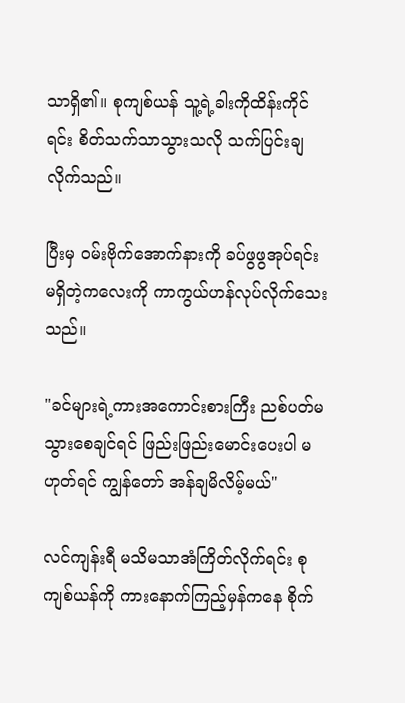သာရှိ၏။ စုကျစ်ယန် သူ့ရဲ့ခါးကိုထိန်းကိုင်ရင်း စိတ်သက်သာသွားသလို သက်ပြင်းချလိုက်သည်။

ပြီးမှ ၀မ်းဗိုက်အောက်နားကို ခပ်ဖွဖွအုပ်ရင်း မရှိတဲ့ကလေးကို ကာကွယ်ဟန်လုပ်လိုက်သေးသည်။

"ခင်များရဲ့ကားအကောင်းစားကြီး ညစ်ပတ်မသွားစေချင်ရင် ဖြည်းဖြည်းမောင်းပေးပါ မဟုတ်ရင် ကျွန်တော် အန်ချမိလိမ့်မယ်"

လင်ကျန်းရီ မသိမသာအံကြိတ်လိုက်ရင်း စုကျစ်ယန်ကို ကားနောက်ကြည့်မှန်ကနေ စိုက်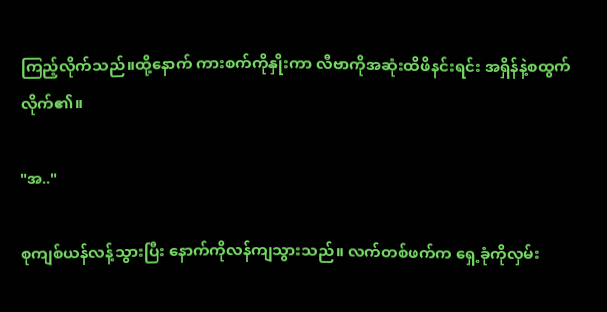ကြည့်လိုက်သည်။ထို့နောက် ကားစက်ကိုနှိုးကာ လီဗာကိုအဆုံးထိဖိနင်းရင်း အရှိန်နဲ့စထွက်လိုက်၏။

"အ.."

စုကျစ်ယန်လန့်သွားပြီး နောက်ကိုလန်ကျသွားသည်။ လက်တစ်ဖက်က ရှေ့ခုံကိုလှမ်း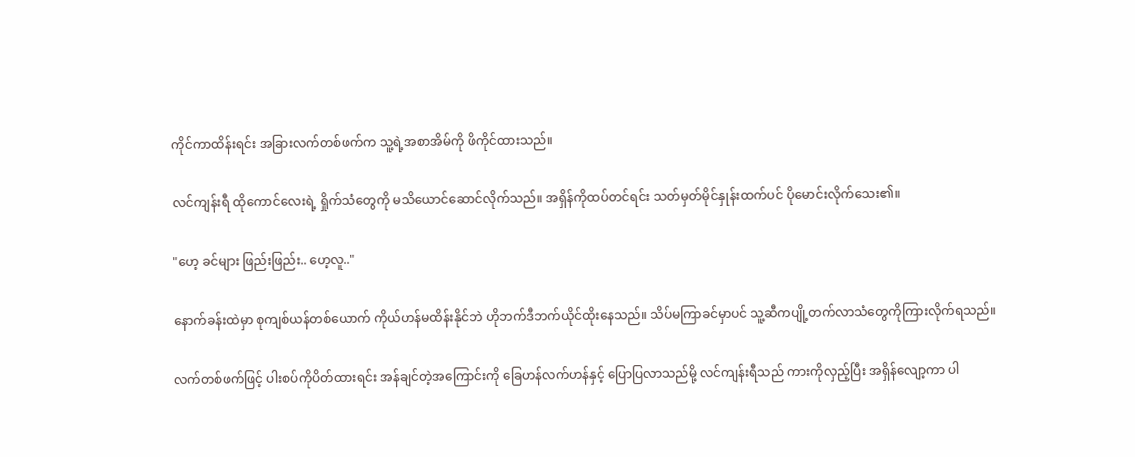ကိုင်ကာထိန်းရင်း အခြားလက်တစ်ဖက်က သူ့ရဲ့အစာအိမ်ကို ဖိကိုင်ထားသည်။

လင်ကျန်းရီ ထိုကောင်လေးရဲ့ ရှိုက်သံတွေကို မသိယောင်ဆောင်လိုက်သည်။ အရှိန်ကိုထပ်တင်ရင်း သတ်မှတ်မိုင်နှုန်းထက်ပင် ပိုမောင်းလိုက်သေး၏။

"ဟေ့ ခင်များ ဖြည်းဖြည်း.. ဟေ့လူ.."

နောက်ခန်းထဲမှာ စုကျစ်ယန်တစ်ယောက် ကိုယ်ဟန်မထိန်းနိုင်ဘဲ ဟိုဘက်ဒီဘက်ယိုင်ထိုးနေသည်။ သိပ်မကြာခင်မှာပင် သူ့ဆီကပျို့တက်လာသံတွေကိုကြားလိုက်ရသည်။

လက်တစ်ဖက်ဖြင့် ပါးစပ်ကိုပိတ်ထားရင်း အန်ချင်တဲ့အကြောင်းကို ခြေဟန်လက်ဟန်နှင့် ပြောပြလာသည်မို့ လင်ကျန်းရီသည် ကားကိုလှည့်ပြီး အရှိန်လျော့ကာ ပါ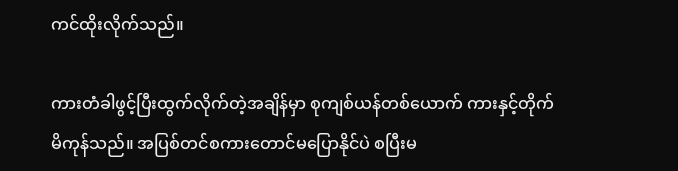ကင်ထိုးလိုက်သည်။

ကားတံခါဖွင့်ပြီးထွက်လိုက်တဲ့အချိန်မှာ စုကျစ်ယန်တစ်ယောက် ကားနှင့်တိုက်မိကုန်သည်။ အပြစ်တင်စကားတောင်မပြောနိုင်ပဲ စပြီးမ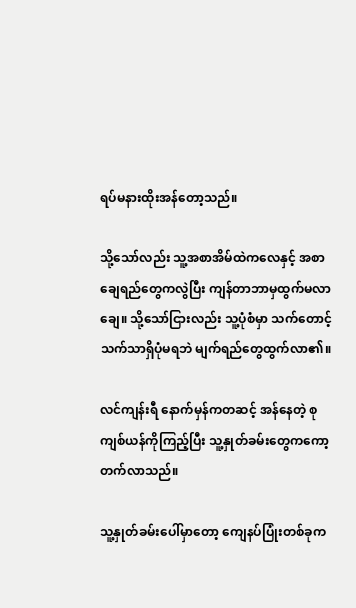ရပ်မနားထိုးအန်တော့သည်။

သို့သော်လည်း သူ့အစာအိမ်ထဲကလေနှင့် အစာချေရည်တွေကလွဲပြီး ကျန်တာဘာမှထွက်မလာချေ။ သို့သော်ငြားလည်း သူ့ပုံစံမှာ သက်တောင့်သက်သာရှိပုံမရဘဲ မျက်ရည်တွေထွက်လာ၏။

လင်ကျန်းရီ နောက်မှန်ကတဆင့် အန်နေတဲ့ စုကျစ်ယန်ကိုကြည့်ပြီး သူ့နှုတ်ခမ်းတွေကကော့တက်လာသည်။

သူ့နှုတ်ခမ်းပေါ်မှာတော့ ကျေနပ်ပြုံးတစ်ခုက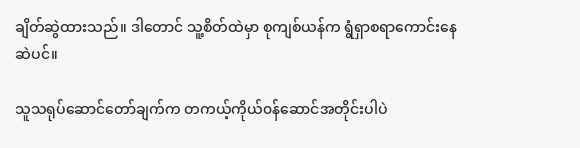ချိတ်ဆွဲထားသည်။ ဒါတောင် သူ့စိတ်ထဲမှာ စုကျစ်ယန်က ရွံရှာစရာကောင်းနေဆဲပင်။

သူသရုပ်ဆောင်တော်ချက်က တကယ့်ကိုယ်၀န်ဆောင်အတိုင်းပါပဲ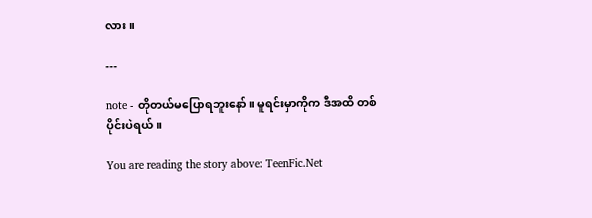လား။

---

note - တိုတယ်မပြောရဘူးနော်။ မူရင်းမှာကိုက ဒီအထိ တစ်ပိုင်းပဲရယ်။

You are reading the story above: TeenFic.Net